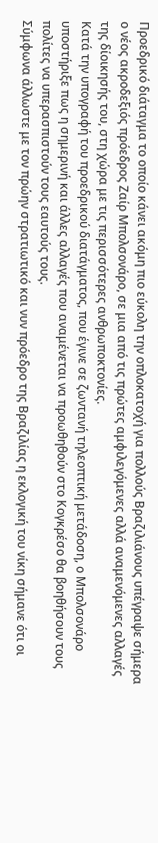Προεδρικό διάταγμα το οποίο κάνει ακόμη πιο εύκολη την οπλοκατοχή για πολλούς Βραζιλιάνους υπέγραψε σήμερα ο νέος ακροδεξιός πρόεδρος Ζαίρ Μπολσονάρο, σε μια από τις πρώτες αμφιλεγόμενες αλλά αναμενόμενες αλλαγές της δίοικησής του, στη χώρα με τις περισσότερες ανθρωποκτονίες.
Κατά την υπογραφή του προεδρικού διατάγματος, που έγινε σε ζωντανή τηλεοπτική μετάδοση, ο Μπολσονάρο υποστήριξε πως η σημερινή και άλλες αλλαγές που αναμένεται να προωθηθούν στο Κογκρέσο θα βοηθήσουν τους πολίτες να υπερασπιστούν τους εαυτούς τους.
Σύμφωνα άλλωστε με τον πρώην στρατιωτικό και νυν πρόεδρο της Βραζιλίας η εκλογική του νίκη σήμανε ότι οι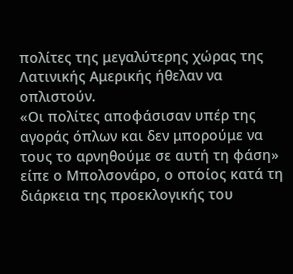πολίτες της μεγαλύτερης χώρας της Λατινικής Αμερικής ήθελαν να οπλιστούν.
«Οι πολίτες αποφάσισαν υπέρ της αγοράς όπλων και δεν μπορούμε να τους το αρνηθούμε σε αυτή τη φάση» είπε ο Μπολσονάρο, ο οποίος κατά τη διάρκεια της προεκλογικής του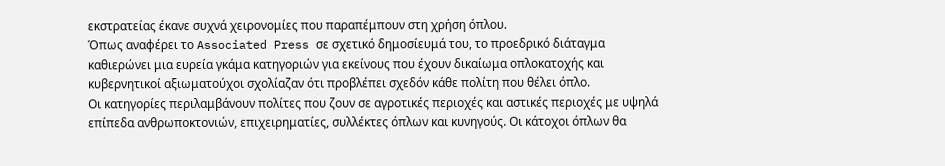εκστρατείας έκανε συχνά χειρονομίες που παραπέμπουν στη χρήση όπλου.
Όπως αναφέρει το Associated Press σε σχετικό δημοσίευμά του, το προεδρικό διάταγμα καθιερώνει μια ευρεία γκάμα κατηγοριών για εκείνους που έχουν δικαίωμα οπλοκατοχής και κυβερνητικοί αξιωματούχοι σχολίαζαν ότι προβλέπει σχεδόν κάθε πολίτη που θέλει όπλο.
Οι κατηγορίες περιλαμβάνουν πολίτες που ζουν σε αγροτικές περιοχές και αστικές περιοχές με υψηλά επίπεδα ανθρωποκτονιών, επιχειρηματίες, συλλέκτες όπλων και κυνηγούς. Οι κάτοχοι όπλων θα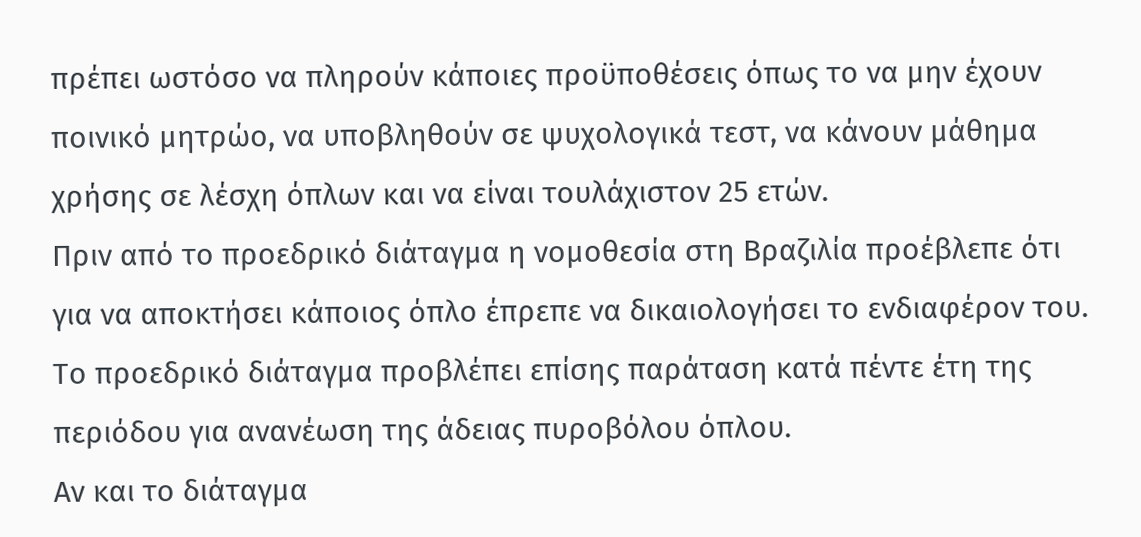πρέπει ωστόσο να πληρούν κάποιες προϋποθέσεις όπως το να μην έχουν ποινικό μητρώο, να υποβληθούν σε ψυχολογικά τεστ, να κάνουν μάθημα χρήσης σε λέσχη όπλων και να είναι τουλάχιστον 25 ετών.
Πριν από το προεδρικό διάταγμα η νομοθεσία στη Βραζιλία προέβλεπε ότι για να αποκτήσει κάποιος όπλο έπρεπε να δικαιολογήσει το ενδιαφέρον του.
Το προεδρικό διάταγμα προβλέπει επίσης παράταση κατά πέντε έτη της περιόδου για ανανέωση της άδειας πυροβόλου όπλου.
Αν και το διάταγμα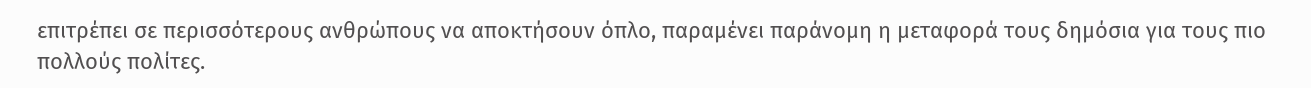επιτρέπει σε περισσότερους ανθρώπους να αποκτήσουν όπλο, παραμένει παράνομη η μεταφορά τους δημόσια για τους πιο πολλούς πολίτες.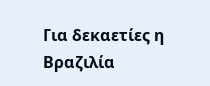Για δεκαετίες η Βραζιλία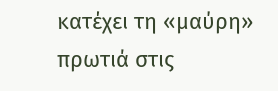κατέχει τη «μαύρη» πρωτιά στις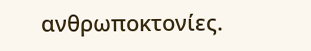ανθρωποκτονίες.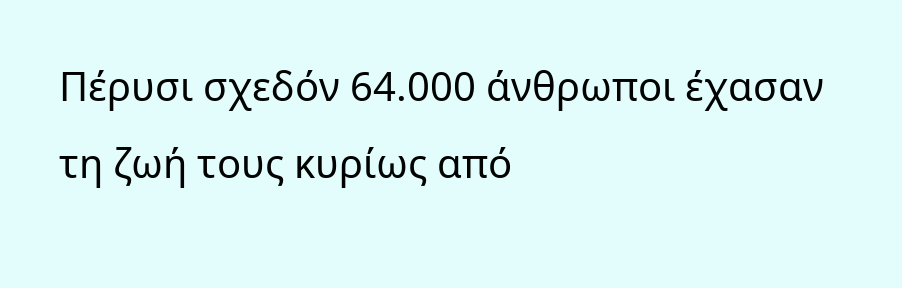Πέρυσι σχεδόν 64.000 άνθρωποι έχασαν τη ζωή τους κυρίως από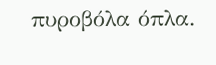πυροβόλα όπλα.